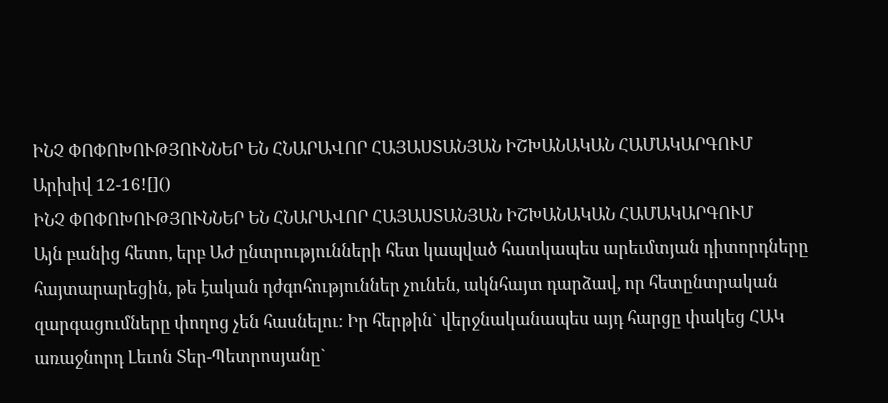ԻՆՉ ՓՈՓՈԽՈՒԹՅՈՒՆՆԵՐ ԵՆ ՀՆԱՐԱՎՈՐ ՀԱՅԱՍՏԱՆՅԱՆ ԻՇԽԱՆԱԿԱՆ ՀԱՄԱԿԱՐԳՈՒՄ
Արխիվ 12-16![]()
ԻՆՉ ՓՈՓՈԽՈՒԹՅՈՒՆՆԵՐ ԵՆ ՀՆԱՐԱՎՈՐ ՀԱՅԱՍՏԱՆՅԱՆ ԻՇԽԱՆԱԿԱՆ ՀԱՄԱԿԱՐԳՈՒՄ
Այն բանից հետո, երբ ԱԺ ընտրությունների հետ կապված հատկապես արեւմտյան դիտորդները հայտարարեցին, թե էական դժգոհություններ չունեն, ակնհայտ դարձավ, որ հետընտրական զարգացումները փողոց չեն հասնելու: Իր հերթին` վերջնականապես այդ հարցը փակեց ՀԱԿ առաջնորդ Լեւոն Տեր-Պետրոսյանը`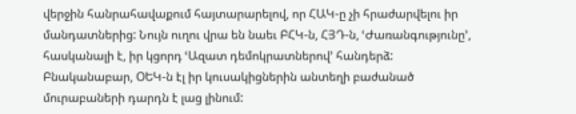վերջին հանրահավաքում հայտարարելով, որ ՀԱԿ-ը չի հրաժարվելու իր մանդատներից: Նույն ուղու վրա են նաեւ ԲՀԿ-ն, ՀՅԴ-ն, ՙԺառանգությունը՚, հասկանալի է, իր կցորդ ՙԱզատ դեմոկրատներով՚ հանդերձ: Բնականաբար, ՕԵԿ-ն էլ իր կուսակիցներին անտեղի բաժանած մուրաբաների դարդն է լաց լինում: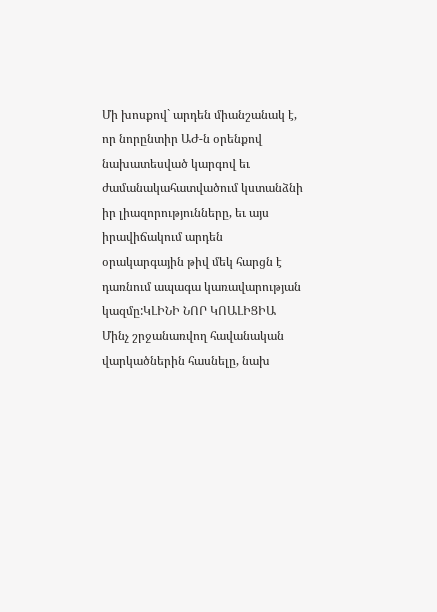Մի խոսքով` արդեն միանշանակ է, որ նորընտիր ԱԺ-ն օրենքով նախատեսված կարգով եւ ժամանակահատվածում կստանձնի իր լիազորությունները, եւ այս իրավիճակում արդեն օրակարգային թիվ մեկ հարցն է դառնում ապագա կառավարության կազմը:ԿԼԻՆԻ ՆՈՐ ԿՈԱԼԻՑԻԱ
Մինչ շրջանառվող հավանական վարկածներին հասնելը, նախ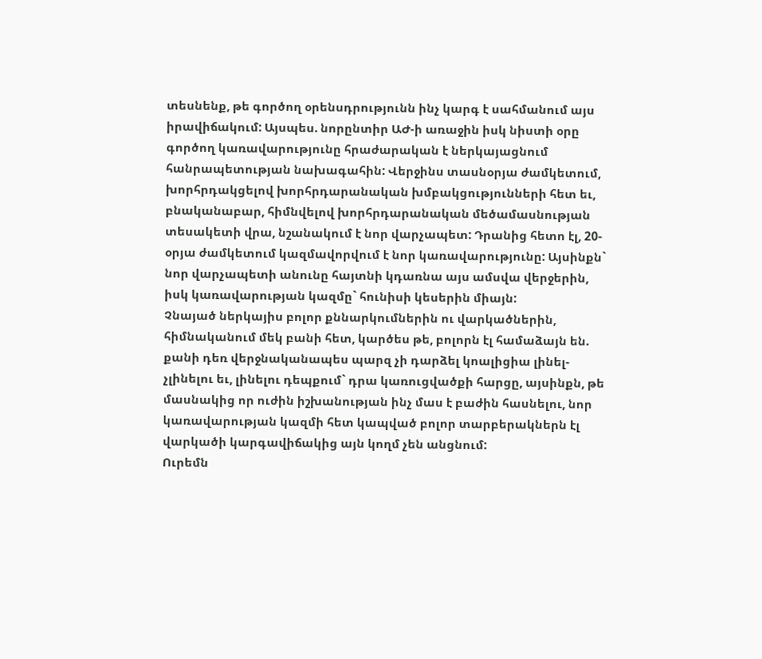տեսնենք, թե գործող օրենսդրությունն ինչ կարգ է սահմանում այս իրավիճակում: Այսպես. նորընտիր ԱԺ-ի առաջին իսկ նիստի օրը գործող կառավարությունը հրաժարական է ներկայացնում հանրապետության նախագահին: Վերջինս տասնօրյա ժամկետում, խորհրդակցելով խորհրդարանական խմբակցությունների հետ եւ, բնականաբար, հիմնվելով խորհրդարանական մեծամասնության տեսակետի վրա, նշանակում է նոր վարչապետ: Դրանից հետո էլ, 20-օրյա ժամկետում կազմավորվում է նոր կառավարությունը: Այսինքն` նոր վարչապետի անունը հայտնի կդառնա այս ամսվա վերջերին, իսկ կառավարության կազմը` հունիսի կեսերին միայն:
Չնայած ներկայիս բոլոր քննարկումներին ու վարկածներին, հիմնականում մեկ բանի հետ, կարծես թե, բոլորն էլ համաձայն են. քանի դեռ վերջնականապես պարզ չի դարձել կոալիցիա լինել-չլինելու եւ, լինելու դեպքում` դրա կառուցվածքի հարցը, այսինքն, թե մասնակից որ ուժին իշխանության ինչ մաս է բաժին հասնելու, նոր կառավարության կազմի հետ կապված բոլոր տարբերակներն էլ վարկածի կարգավիճակից այն կողմ չեն անցնում:
Ուրեմն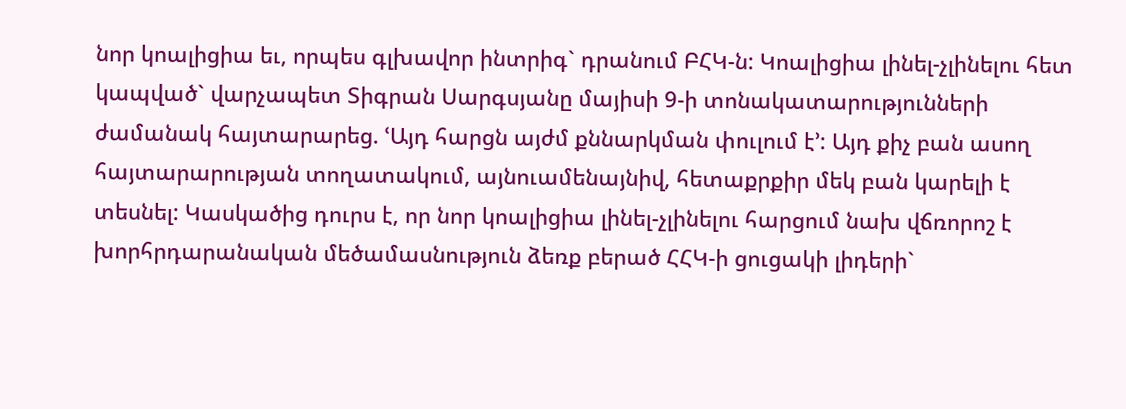նոր կոալիցիա եւ, որպես գլխավոր ինտրիգ` դրանում ԲՀԿ-ն: Կոալիցիա լինել-չլինելու հետ կապված` վարչապետ Տիգրան Սարգսյանը մայիսի 9-ի տոնակատարությունների ժամանակ հայտարարեց. ՙԱյդ հարցն այժմ քննարկման փուլում է՚: Այդ քիչ բան ասող հայտարարության տողատակում, այնուամենայնիվ, հետաքրքիր մեկ բան կարելի է տեսնել: Կասկածից դուրս է, որ նոր կոալիցիա լինել-չլինելու հարցում նախ վճռորոշ է խորհրդարանական մեծամասնություն ձեռք բերած ՀՀԿ-ի ցուցակի լիդերի`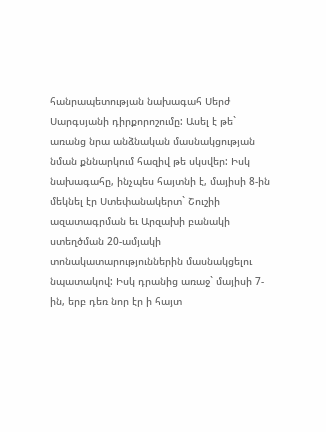հանրապետության նախագահ Սերժ Սարգսյանի դիրքորոշումը: Ասել է թե` առանց նրա անձնական մասնակցության նման քննարկում հազիվ թե սկսվեր: Իսկ նախագահը, ինչպես հայտնի է, մայիսի 8-ին մեկնել էր Ստեփանակերտ` Շուշիի ազատագրման եւ Արզախի բանակի ստեղծման 20-ամյակի տոնակատարություններին մասնակցելու նպատակով: Իսկ դրանից առաջ` մայիսի 7-ին, երբ դեռ նոր էր ի հայտ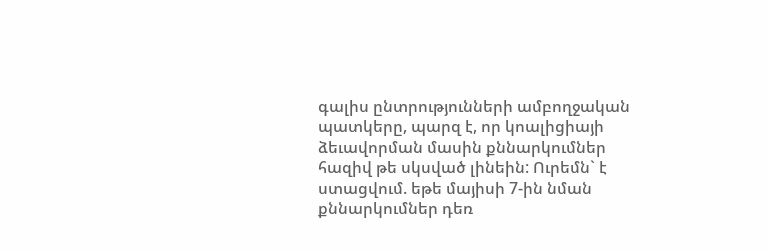գալիս ընտրությունների ամբողջական պատկերը, պարզ է, որ կոալիցիայի ձեւավորման մասին քննարկումներ հազիվ թե սկսված լինեին: Ուրեմն` է ստացվում. եթե մայիսի 7-ին նման քննարկումներ դեռ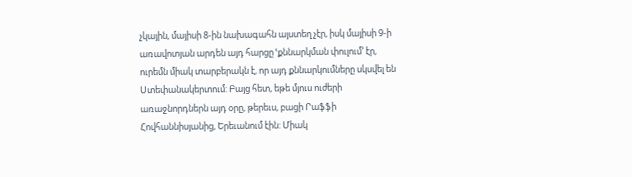չկային, մայիսի 8-ին նախագահն այստեղ չէր, իսկ մայիսի 9-ի առավոտյան արդեն այդ հարցը ՙքննարկման փուլում՚ էր, ուրեմն միակ տարբերակն է, որ այդ քննարկումները սկսվել են Ստեփանակերտում: Բայց հետ, եթե մյուս ուժերի առաջնորդներն այդ օրը, թերեւս, բացի Րաֆֆի Հովհաննիսյանից, Երեւանում էին: Միակ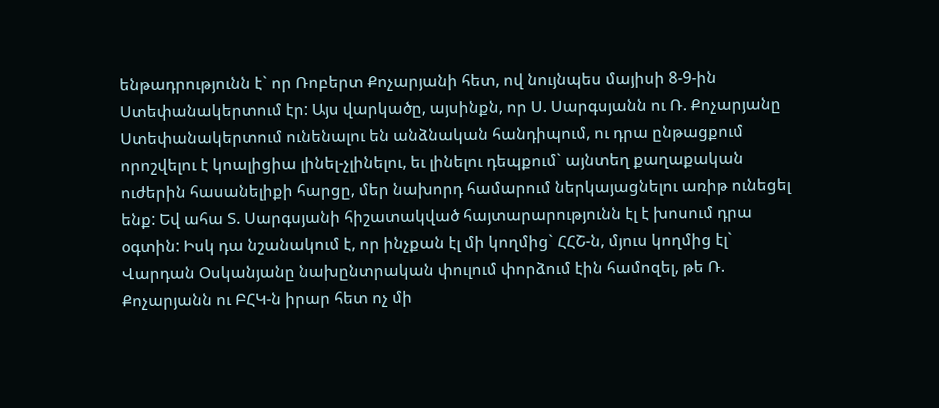ենթադրությունն է` որ Ռոբերտ Քոչարյանի հետ, ով նույնպես մայիսի 8-9-ին Ստեփանակերտում էր: Այս վարկածը, այսինքն, որ Ս. Սարգսյանն ու Ռ. Քոչարյանը Ստեփանակերտում ունենալու են անձնական հանդիպում, ու դրա ընթացքում որոշվելու է կոալիցիա լինել-չլինելու, եւ լինելու դեպքում` այնտեղ քաղաքական ուժերին հասանելիքի հարցը, մեր նախորդ համարում ներկայացնելու առիթ ունեցել ենք: Եվ ահա Տ. Սարգսյանի հիշատակված հայտարարությունն էլ է խոսում դրա օգտին: Իսկ դա նշանակում է, որ ինչքան էլ մի կողմից` ՀՀՇ-ն, մյուս կողմից էլ` Վարդան Օսկանյանը նախընտրական փուլում փորձում էին համոզել, թե Ռ. Քոչարյանն ու ԲՀԿ-ն իրար հետ ոչ մի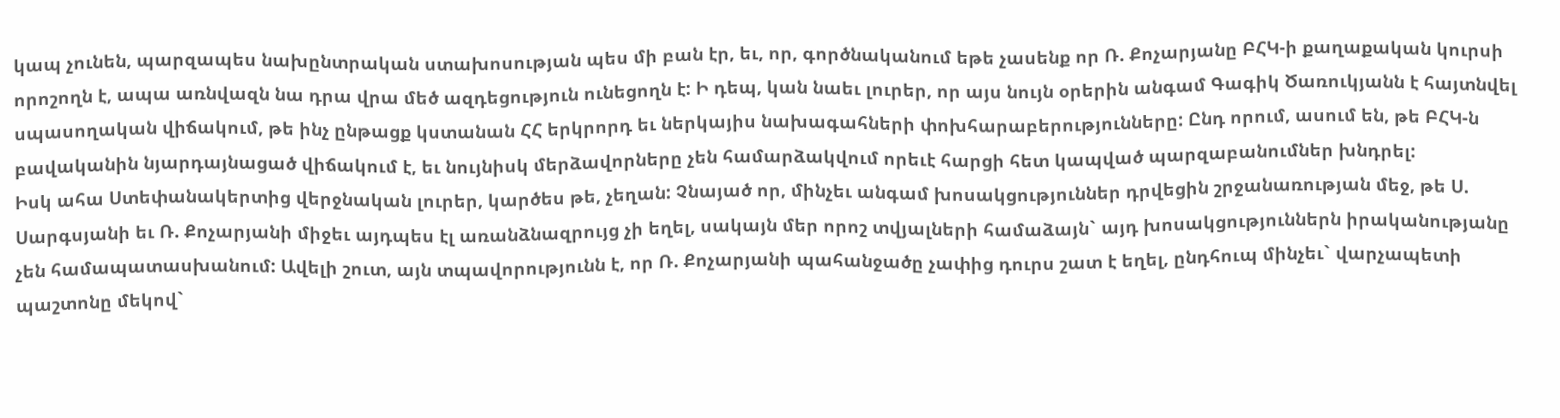կապ չունեն, պարզապես նախընտրական ստախոսության պես մի բան էր, եւ, որ, գործնականում եթե չասենք որ Ռ. Քոչարյանը ԲՀԿ-ի քաղաքական կուրսի որոշողն է, ապա առնվազն նա դրա վրա մեծ ազդեցություն ունեցողն է: Ի դեպ, կան նաեւ լուրեր, որ այս նույն օրերին անգամ Գագիկ Ծառուկյանն է հայտնվել սպասողական վիճակում, թե ինչ ընթացք կստանան ՀՀ երկրորդ եւ ներկայիս նախագահների փոխհարաբերությունները: Ընդ որում, ասում են, թե ԲՀԿ-ն բավականին նյարդայնացած վիճակում է, եւ նույնիսկ մերձավորները չեն համարձակվում որեւէ հարցի հետ կապված պարզաբանումներ խնդրել:
Իսկ ահա Ստեփանակերտից վերջնական լուրեր, կարծես թե, չեղան: Չնայած որ, մինչեւ անգամ խոսակցություններ դրվեցին շրջանառության մեջ, թե Ս. Սարգսյանի եւ Ռ. Քոչարյանի միջեւ այդպես էլ առանձնազրույց չի եղել, սակայն մեր որոշ տվյալների համաձայն` այդ խոսակցություններն իրականությանը չեն համապատասխանում: Ավելի շուտ, այն տպավորությունն է, որ Ռ. Քոչարյանի պահանջածը չափից դուրս շատ է եղել, ընդհուպ մինչեւ` վարչապետի պաշտոնը մեկով`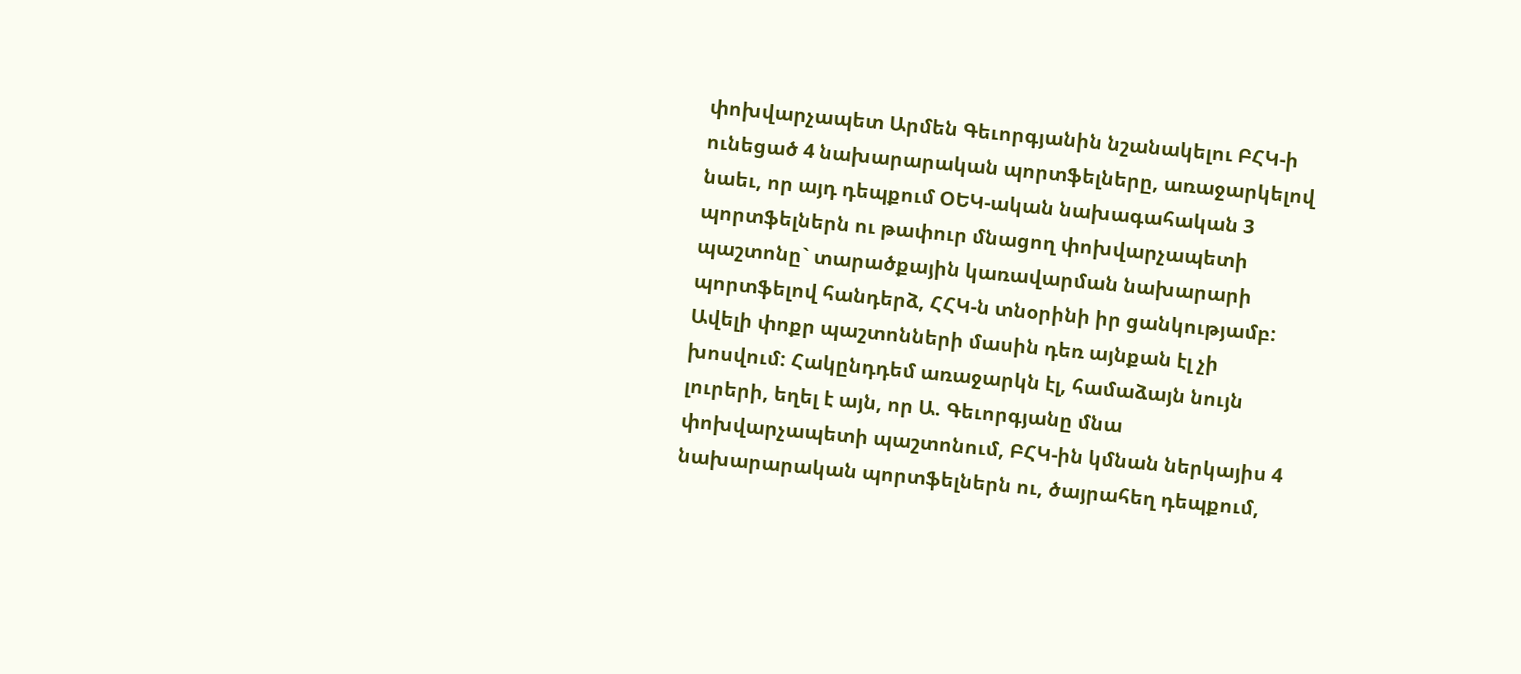փոխվարչապետ Արմեն Գեւորգյանին նշանակելու ԲՀԿ-ի ունեցած 4 նախարարական պորտֆելները, առաջարկելով նաեւ, որ այդ դեպքում ՕԵԿ-ական նախագահական 3 պորտֆելներն ու թափուր մնացող փոխվարչապետի պաշտոնը` տարածքային կառավարման նախարարի պորտֆելով հանդերձ, ՀՀԿ-ն տնօրինի իր ցանկությամբ: Ավելի փոքր պաշտոնների մասին դեռ այնքան էլ չի խոսվում: Հակընդդեմ առաջարկն էլ, համաձայն նույն լուրերի, եղել է այն, որ Ա. Գեւորգյանը մնա փոխվարչապետի պաշտոնում, ԲՀԿ-ին կմնան ներկայիս 4 նախարարական պորտֆելներն ու, ծայրահեղ դեպքում,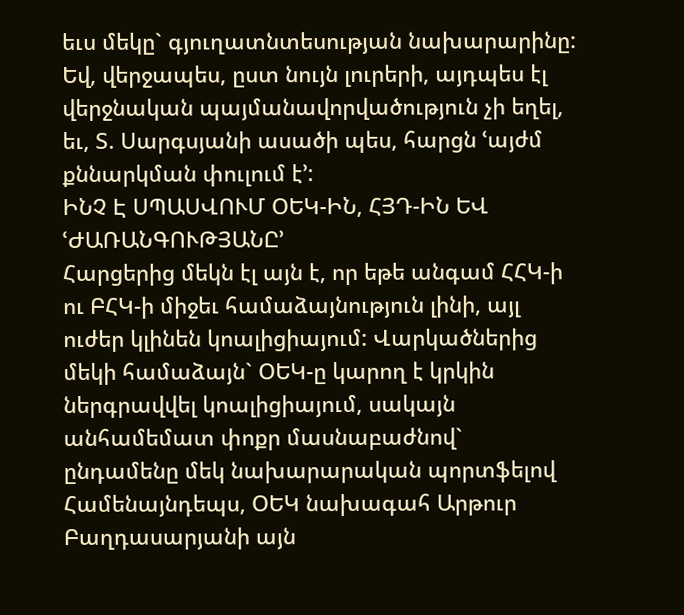եւս մեկը` գյուղատնտեսության նախարարինը: Եվ, վերջապես, ըստ նույն լուրերի, այդպես էլ վերջնական պայմանավորվածություն չի եղել, եւ, Տ. Սարգսյանի ասածի պես, հարցն ՙայժմ քննարկման փուլում է՚:
ԻՆՉ Է ՍՊԱՍՎՈՒՄ ՕԵԿ-ԻՆ, ՀՅԴ-ԻՆ ԵՎ ՙԺԱՌԱՆԳՈՒԹՅԱՆԸ՚
Հարցերից մեկն էլ այն է, որ եթե անգամ ՀՀԿ-ի ու ԲՀԿ-ի միջեւ համաձայնություն լինի, այլ ուժեր կլինեն կոալիցիայում: Վարկածներից մեկի համաձայն` ՕԵԿ-ը կարող է կրկին ներգրավվել կոալիցիայում, սակայն անհամեմատ փոքր մասնաբաժնով` ընդամենը մեկ նախարարական պորտֆելով Համենայնդեպս, ՕԵԿ նախագահ Արթուր Բաղդասարյանի այն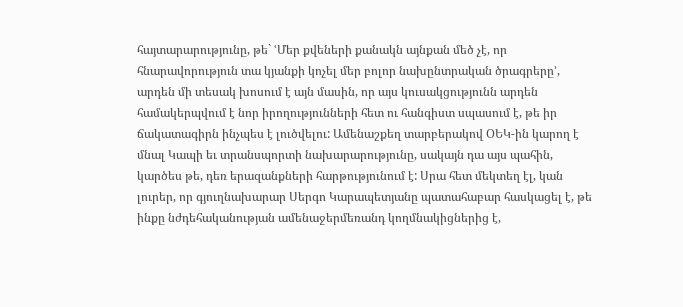հայտարարությունը, թե` ՙՄեր քվեների քանակն այնքան մեծ չէ, որ հնարավորություն տա կյանքի կոչել մեր բոլոր նախընտրական ծրագրերը՚, արդեն մի տեսակ խոսում է այն մասին, որ այս կուսակցությունն արդեն համակերպվում է նոր իրողությունների հետ ու հանգիստ սպասում է, թե իր ճակատագիրն ինչպես է լուծվելու: Ամենաշքեղ տարբերակով ՕԵԿ-ին կարող է մնալ Կապի եւ տրանսպորտի նախարարությունը, սակայն դա այս պահին, կարծես թե, դեռ երազանքների հարթությունում է: Սրա հետ մեկտեղ էլ, կան լուրեր, որ գյուղնախարար Սերգո Կարապետյանը պատահաբար հասկացել է, թե ինքը նժդեհականության ամենաջերմեռանդ կողմնակիցներից է,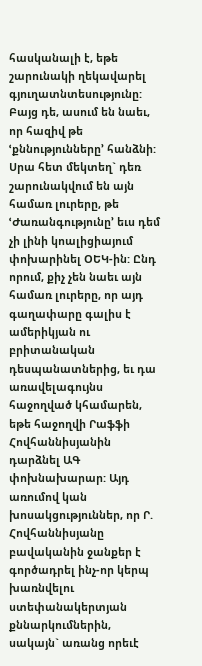հասկանալի է, եթե շարունակի ղեկավարել գյուղատնտեսությունը: Բայց դե, ասում են նաեւ, որ հազիվ թե ՙքննությունները՚ հանձնի:
Սրա հետ մեկտեղ` դեռ շարունակվում են այն համառ լուրերը, թե ՙԺառանգությունը՚ եւս դեմ չի լինի կոալիցիայում փոխարինել ՕԵԿ-ին: Ընդ որում, քիչ չեն նաեւ այն համառ լուրերը, որ այդ գաղափարը գալիս է ամերիկյան ու բրիտանական դեսպանատներից, եւ դա առավելագույնս հաջողված կհամարեն, եթե հաջողվի Րաֆֆի Հովհաննիսյանին դարձնել ԱԳ փոխնախարար: Այդ առումով կան խոսակցություններ, որ Ր. Հովհաննիսյանը բավականին ջանքեր է գործադրել ինչ-որ կերպ խառնվելու ստեփանակերտյան քննարկումներին, սակայն` առանց որեւէ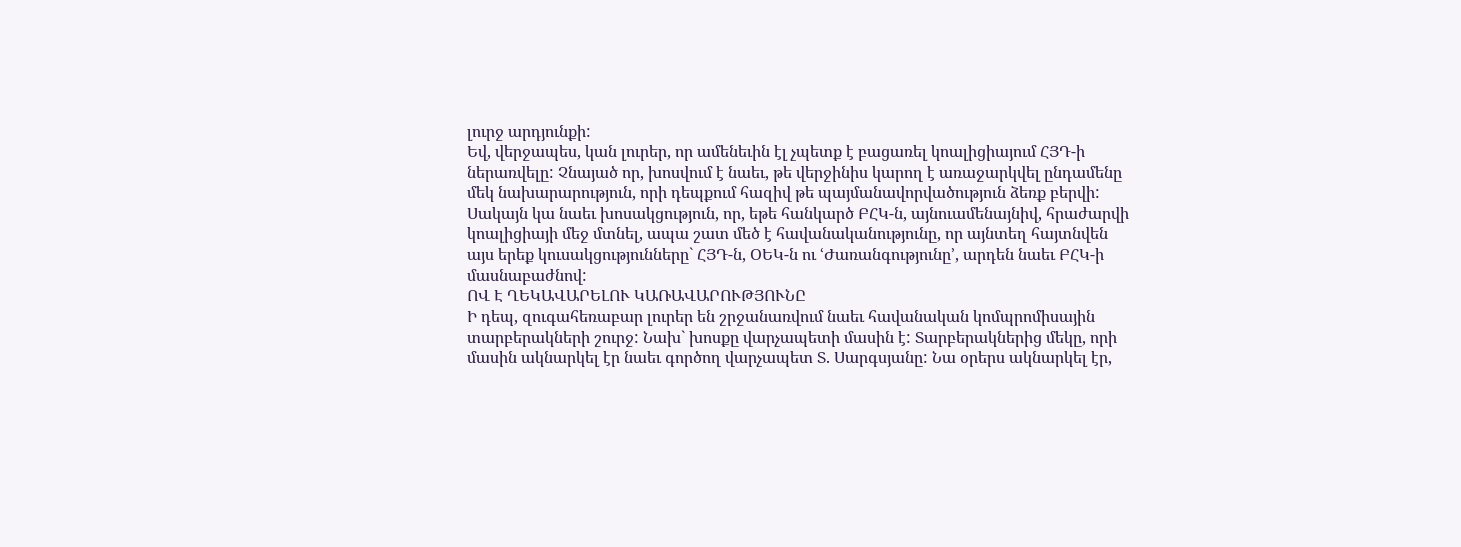լուրջ արդյունքի:
Եվ, վերջապես, կան լուրեր, որ ամենեւին էլ չպետք է բացառել կոալիցիայում ՀՅԴ-ի ներառվելը: Չնայած որ, խոսվում է նաեւ, թե վերջինիս կարող է առաջարկվել ընդամենը մեկ նախարարություն, որի դեպքում հազիվ թե պայմանավորվածություն ձեռք բերվի: Սակայն կա նաեւ խոսակցություն, որ, եթե հանկարծ ԲՀԿ-ն, այնուամենայնիվ, հրաժարվի կոալիցիայի մեջ մտնել, ապա շատ մեծ է հավանականությունը, որ այնտեղ հայտնվեն այս երեք կուսակցությունները` ՀՅԴ-ն, ՕԵԿ-ն ու ՙԺառանգությունը՚, արդեն նաեւ ԲՀԿ-ի մասնաբաժնով:
ՈՎ Է ՂԵԿԱՎԱՐԵԼՈՒ ԿԱՌԱՎԱՐՈՒԹՅՈՒՆԸ
Ի դեպ, զուգահեռաբար լուրեր են շրջանառվում նաեւ հավանական կոմպրոմիսային տարբերակների շուրջ: Նախ` խոսքը վարչապետի մասին է: Տարբերակներից մեկը, որի մասին ակնարկել էր նաեւ գործող վարչապետ Տ. Սարգսյանը: Նա օրերս ակնարկել էր,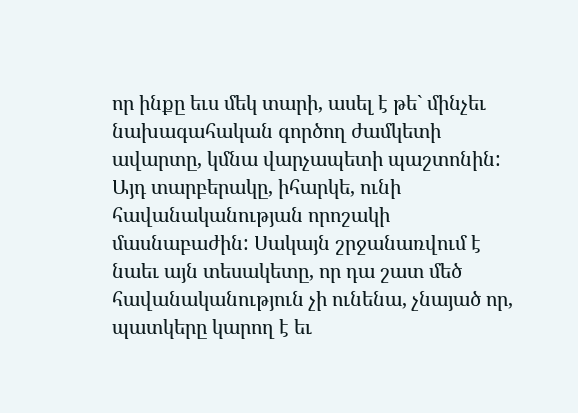որ ինքը եւս մեկ տարի, ասել է թե` մինչեւ նախագահական գործող ժամկետի ավարտը, կմնա վարչապետի պաշտոնին: Այդ տարբերակը, իհարկե, ունի հավանականության որոշակի մասնաբաժին: Սակայն շրջանառվում է նաեւ այն տեսակետը, որ դա շատ մեծ հավանականություն չի ունենա, չնայած որ, պատկերը կարող է եւ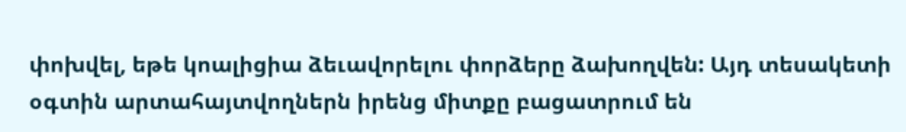փոխվել, եթե կոալիցիա ձեւավորելու փորձերը ձախողվեն: Այդ տեսակետի օգտին արտահայտվողներն իրենց միտքը բացատրում են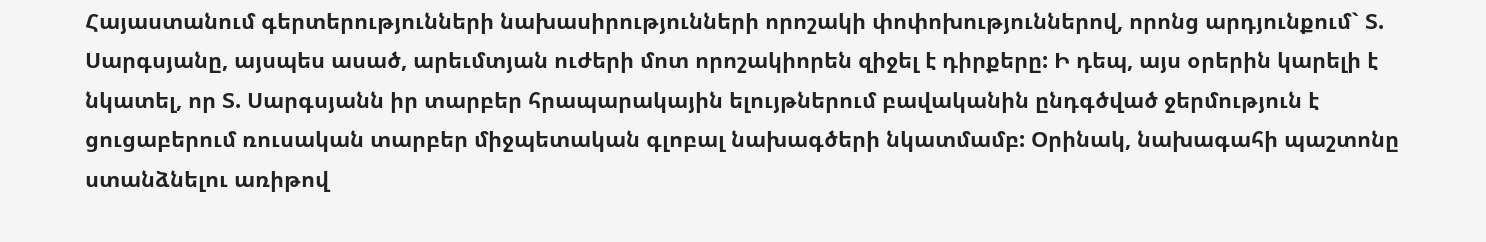Հայաստանում գերտերությունների նախասիրությունների որոշակի փոփոխություններով, որոնց արդյունքում` Տ. Սարգսյանը, այսպես ասած, արեւմտյան ուժերի մոտ որոշակիորեն զիջել է դիրքերը: Ի դեպ, այս օրերին կարելի է նկատել, որ Տ. Սարգսյանն իր տարբեր հրապարակային ելույթներում բավականին ընդգծված ջերմություն է ցուցաբերում ռուսական տարբեր միջպետական գլոբալ նախագծերի նկատմամբ: Օրինակ, նախագահի պաշտոնը ստանձնելու առիթով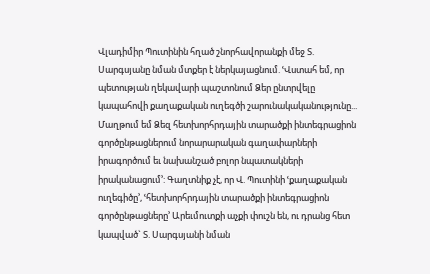Վլադիմիր Պուտինին հղած շնորհավորանքի մեջ Տ. Սարգսյանը նման մտքեր է ներկայացնում. ՙՎստահ եմ, որ պետության ղեկավարի պաշտոնում Ձեր ընտրվելը կապահովի քաղաքական ուղեգծի շարունակականությունը... Մաղթում եմ Ձեզ հետխորհրդային տարածքի ինտեգրացիոն գործընթացներում նորարարական գաղափարների իրագործում եւ նախանշած բոլոր նպատակների իրականացում՚: Գաղտնիք չէ, որ Վ. Պուտինի ՙքաղաքական ուղեգիծը՚, ՙհետխորհրդային տարածքի ինտեգրացիոն գործընթացները՚ Արեւմուտքի աչքի փուշն են, ու դրանց հետ կապված` Տ. Սարգսյանի նման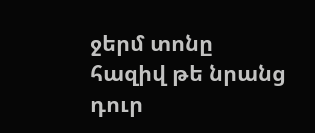ջերմ տոնը հազիվ թե նրանց դուր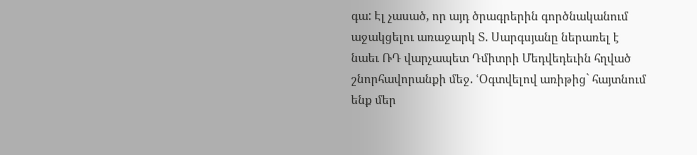գա: Էլ չասած, որ այդ ծրագրերին գործնականում աջակցելու առաջարկ Տ. Սարգսյանը ներառել է նաեւ ՌԴ վարչապետ Դմիտրի Մեդվեդեւին հղված շնորհավորանքի մեջ. ՙՕգտվելով առիթից` հայտնում ենք մեր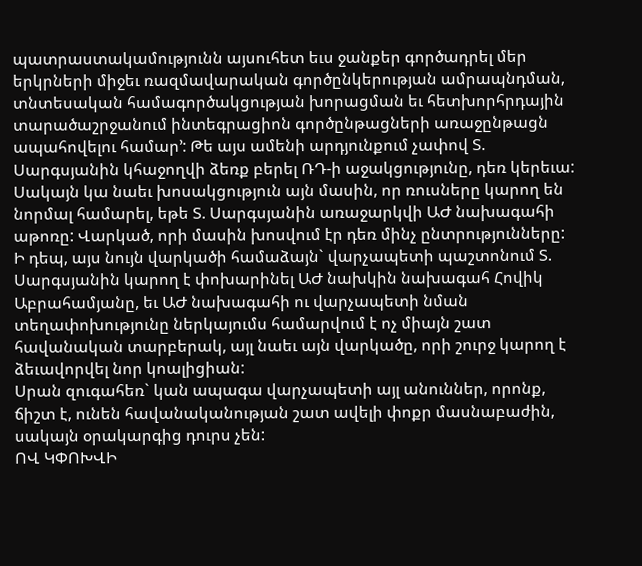պատրաստակամությունն այսուհետ եւս ջանքեր գործադրել մեր երկրների միջեւ ռազմավարական գործընկերության ամրապնդման, տնտեսական համագործակցության խորացման եւ հետխորհրդային տարածաշրջանում ինտեգրացիոն գործընթացների առաջընթացն ապահովելու համար՚: Թե այս ամենի արդյունքում չափով Տ. Սարգսյանին կհաջողվի ձեռք բերել ՌԴ-ի աջակցությունը, դեռ կերեւա: Սակայն կա նաեւ խոսակցություն այն մասին, որ ռուսները կարող են նորմալ համարել, եթե Տ. Սարգսյանին առաջարկվի ԱԺ նախագահի աթոռը: Վարկած, որի մասին խոսվում էր դեռ մինչ ընտրությունները:
Ի դեպ, այս նույն վարկածի համաձայն` վարչապետի պաշտոնում Տ. Սարգսյանին կարող է փոխարինել ԱԺ նախկին նախագահ Հովիկ Աբրահամյանը, եւ ԱԺ նախագահի ու վարչապետի նման տեղափոխությունը ներկայումս համարվում է ոչ միայն շատ հավանական տարբերակ, այլ նաեւ այն վարկածը, որի շուրջ կարող է ձեւավորվել նոր կոալիցիան:
Սրան զուգահեռ` կան ապագա վարչապետի այլ անուններ, որոնք, ճիշտ է, ունեն հավանականության շատ ավելի փոքր մասնաբաժին, սակայն օրակարգից դուրս չեն:
ՈՎ ԿՓՈԽՎԻ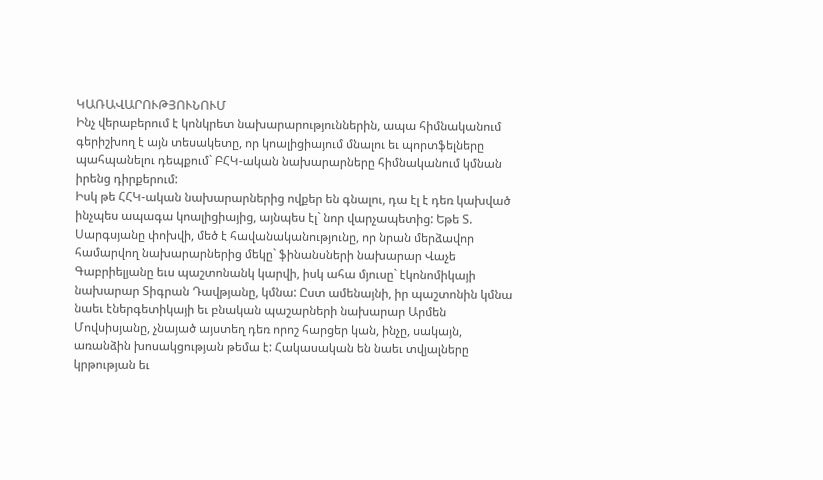ԿԱՌԱՎԱՐՈՒԹՅՈՒՆՈՒՄ
Ինչ վերաբերում է կոնկրետ նախարարություններին, ապա հիմնականում գերիշխող է այն տեսակետը, որ կոալիցիայում մնալու եւ պորտֆելները պահպանելու դեպքում` ԲՀԿ-ական նախարարները հիմնականում կմնան իրենց դիրքերում:
Իսկ թե ՀՀԿ-ական նախարարներից ովքեր են գնալու, դա էլ է դեռ կախված ինչպես ապագա կոալիցիայից, այնպես էլ` նոր վարչապետից: Եթե Տ. Սարգսյանը փոխվի, մեծ է հավանականությունը, որ նրան մերձավոր համարվող նախարարներից մեկը` ֆինանսների նախարար Վաչե Գաբրիելյանը եւս պաշտոնանկ կարվի, իսկ ահա մյուսը` էկոնոմիկայի նախարար Տիգրան Դավթյանը, կմնա: Ըստ ամենայնի, իր պաշտոնին կմնա նաեւ էներգետիկայի եւ բնական պաշարների նախարար Արմեն Մովսիսյանը, չնայած այստեղ դեռ որոշ հարցեր կան, ինչը, սակայն, առանձին խոսակցության թեմա է: Հակասական են նաեւ տվյալները կրթության եւ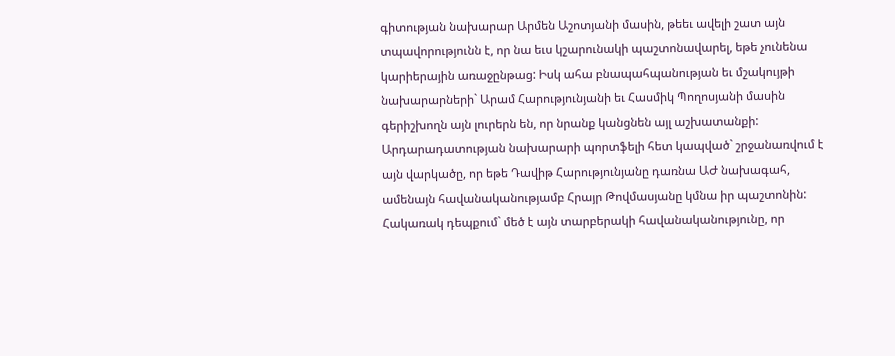գիտության նախարար Արմեն Աշոտյանի մասին, թեեւ ավելի շատ այն տպավորությունն է, որ նա եւս կշարունակի պաշտոնավարել, եթե չունենա կարիերային առաջընթաց: Իսկ ահա բնապահպանության եւ մշակույթի նախարարների` Արամ Հարությունյանի եւ Հասմիկ Պողոսյանի մասին գերիշխողն այն լուրերն են, որ նրանք կանցնեն այլ աշխատանքի:
Արդարադատության նախարարի պորտֆելի հետ կապված` շրջանառվում է այն վարկածը, որ եթե Դավիթ Հարությունյանը դառնա ԱԺ նախագահ, ամենայն հավանականությամբ Հրայր Թովմասյանը կմնա իր պաշտոնին: Հակառակ դեպքում` մեծ է այն տարբերակի հավանականությունը, որ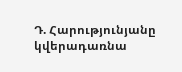Դ. Հարությունյանը կվերադառնա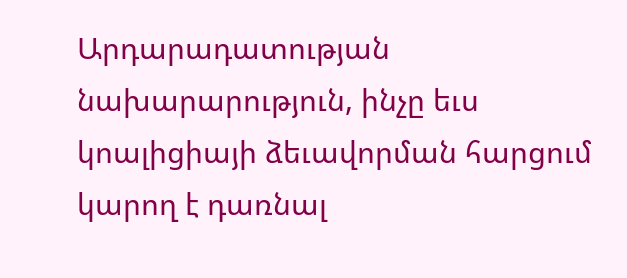Արդարադատության նախարարություն, ինչը եւս կոալիցիայի ձեւավորման հարցում կարող է դառնալ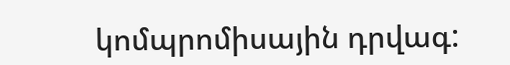կոմպրոմիսային դրվագ: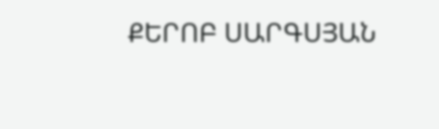ՔԵՐՈԲ ՍԱՐԳՍՅԱՆ